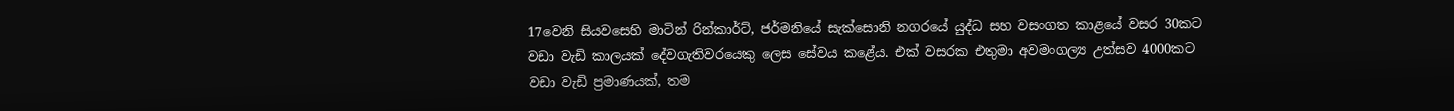17වෙනි සියවසෙහි මාටින් රින්කාර්ට්, ජර්මනියේ සැක්සොනි නගරයේ යුද්ධ සහ වසංගත කාළයේ වසර 30කට වඩා වැඩි කාලයක් දේවගැතිවරයෙකු ලෙස සේවය කළේය. එක් වසරක එතුමා අවමංගල්‍ය උත්සව 4000කට වඩා වැඩි ප්‍රමාණයක්, තම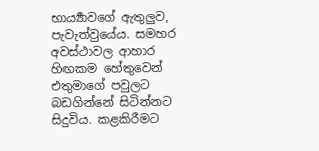භාර්‍ය්‍යාවගේ ඇතුලුව, පැවැත්වුයේය. සමහර අවස්ථාවල ආහාර හිඟකම හේතුවෙන් එතුමාගේ පවුලට බඩගින්නේ සිටින්නට සිදුවිය. කළකිරීමට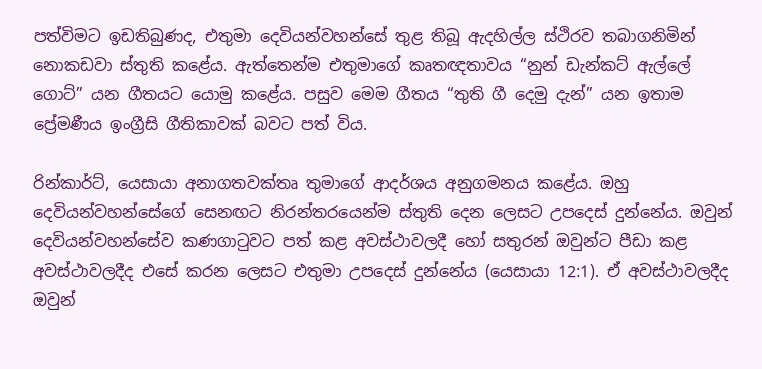පත්විමට ඉඩතිබුණද, එතුමා දෙවියන්වහන්සේ තුළ තිබූ ඇදහිල්ල ස්ථිරව තබාගනිමින් නොකඩවා ස්තුති කළේය. ඇත්තෙන්ම එතුමාගේ කෘතඥතාවය “නුන් ඩැන්කට් ඇල්ලේ ගොට්” යන ගීතයට යොමු කළේය. පසුව මෙම ගීතය “තුති ගී දෙමු දැන්” යන ඉතාම ප්‍රේමණීය ඉංග්‍රීසි ගීතිකාවක් බවට පත් විය.

රින්කාර්ට්, යෙසායා අනාගතවක්තෘ තුමාගේ ආදර්ශය අනුගමනය කළේය. ඔහු දෙවියන්වහන්සේගේ සෙනඟට නිරන්තරයෙන්ම ස්තුති දෙන ලෙසට උපදෙස් දුන්නේය. ඔවුන් දෙවියන්වහන්සේව කණගාටුවට පත් කළ අවස්ථාවලදී හෝ සතුරන් ඔවුන්ට පීඩා කළ අවස්ථාවලදීද එසේ කරන ලෙසට එතුමා උපදෙස් දුන්නේය (යෙසායා 12:1). ඒ අවස්ථාවලදීද ඔවුන්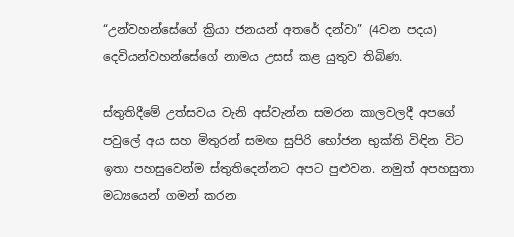“උන්වහන්සේගේ ක්‍රියා ජනයන් අතරේ දන්වා” (4වන පදය) දෙවියන්වහන්සේගේ නාමය උසස් කළ යුතුව තිබිණ.

ස්තුතිදීමේ උත්සවය වැනි අස්වැන්න සමරන කාලවලදී අපගේ පවුලේ අය සහ මිතුරන් සමඟ සුපිරි භෝජන භුක්ති විඳින විට ඉතා පහසුවෙන්ම ස්තුතිදෙන්නට අපට පුළුවන. නමුත් අපහසුතා මධ්‍යයෙන් ගමන් කරන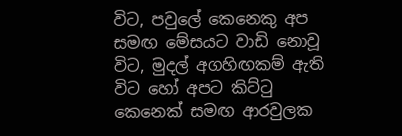විට, පවුලේ කෙනෙකු අප සමඟ මේසයට වාඩි නොවූ විට, මුදල් අගහිඟකම් ඇති විට හෝ අපට කිට්ටු කෙනෙක් සමඟ ආරවුලක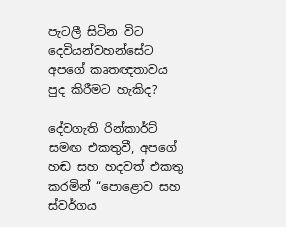පැටලී සිටින විට දෙවියන්වහන්සේට අපගේ කෘතඥතාවය පුද කිරීමට හැකිද?

දේවගැති රින්කාර්ට් සමඟ එකතුවී, අපගේ හඬ සහ හදවත් එකතු කරමින් “පොළොව සහ ස්වර්ගය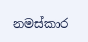නමස්කාර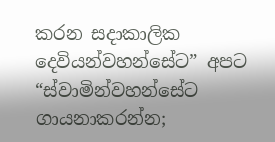කරන සදාකාලික දෙවියන්වහන්සේට” අපට “ස්වාමින්වහන්සේට ගායනාකරන්න;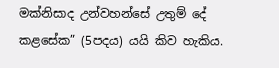මක්නිසාද උන්වහන්සේ උතුම් දේ කළසේක” (5පදය) යයි කිව හැකිය.